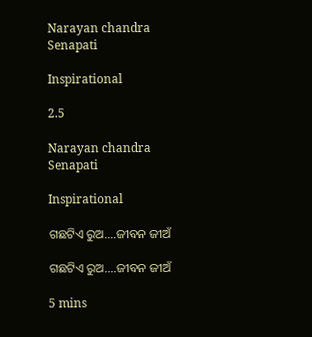Narayan chandra Senapati

Inspirational

2.5

Narayan chandra Senapati

Inspirational

ଗଛଟିଏ ରୁଅ....ଜୀବନ ଜୀଅଁ

ଗଛଟିଏ ରୁଅ....ଜୀବନ ଜୀଅଁ

5 mins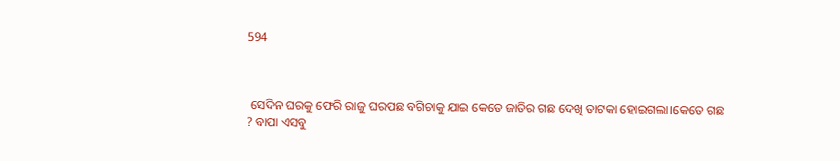594



 ସେଦିନ ଘରକୁ ଫେରି ରାଜୁ ଘରପଛ ବଗିଚାକୁ ଯାଇ କେତେ ଜାତିର ଗଛ ଦେଖି ତାଟକା ହୋଇଗଲା।କେତେ ଗଛ ? ବାପା ଏସବୁ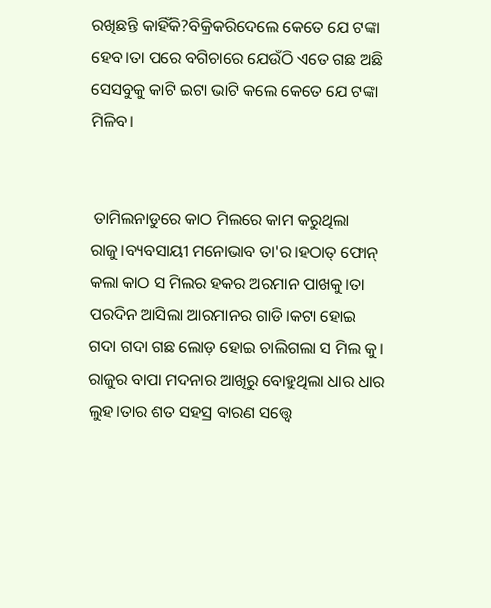ରଖିଛନ୍ତି କାହିଁକି?ବିକ୍ରିକରିଦେଲେ କେତେ ଯେ ଟଙ୍କା ହେବ।ତା ପରେ ବଗିଚାରେ ଯେଉଁଠି ଏତେ ଗଛ ଅଛି ସେସବୁକୁ କାଟି ଇଟା ଭାଟି କଲେ କେତେ ଯେ ଟଙ୍କା ମିଳିବ।


 ତାମିଲନାଡୁରେ କାଠ ମିଲରେ କାମ କରୁଥିଲା ରାଜୁ।ବ୍ୟବସାୟୀ ମନୋଭାବ ତା'ର।ହଠାତ୍ ଫୋନ୍ କଲା କାଠ ସ ମିଲର ହକର ଅରମାନ ପାଖକୁ।ତା ପରଦିନ ଆସିଲା ଆରମାନର ଗାଡି।କଟା ହୋଇ ଗଦା ଗଦା ଗଛ ଲୋଡ଼ ହୋଇ ଚାଲିଗଲା ସ ମିଲ କୁ। ରାଜୁର ବାପା ମଦନାର ଆଖିରୁ ବୋହୁଥିଲା ଧାର ଧାର ଲୁହ।ତାର ଶତ ସହସ୍ର ବାରଣ ସତ୍ତ୍ୱେ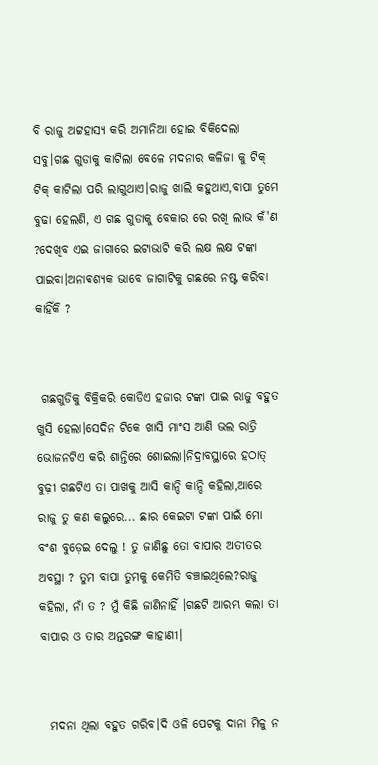ବି ରାଜୁ ଅଟ୍ଟହାସ୍ୟ କରି ଅମାନିଆ ହୋଇ ବିକିଦେଲା ସବୁ।ଗଛ ଗୁଡାକୁ କାଟିଲା ବେଳେ ମଦନାର କଳିଜା କୁ ଟିକ୍ ଟିକ୍ କାଟିଲା ପରି ଲାଗୁଥାଏ।ରାଜୁ ଖାଲି କହୁଥାଏ,ବାପା ତୁମେ ବୁଢା ହେଲଣି, ଏ ଗଛ ଗୁଡାକୁ ବେକାର ରେ ରଖି ଲାଭ କଁ'ଣ ?ଦେଖିବ ଏଇ ଜାଗାରେ ଇଟାଭାଟି କରି ଲକ୍ଷ ଲକ୍ଷ ଟଙ୍କା ପାଇବା।ଅନାଵଶ୍ୟକ ଭାବେ ଜାଗାଟିକୁ ଗଛରେ ନଷ୍ଟ କରିବା କାହିଁକି ?


 ଗଛଗୁଡିକୁ ବିକ୍ରିକରି କୋଡିଏ ହଜାର ଟଙ୍କା ପାଇ ରାଜୁ ବହୁତ ଖୁସି ହେଲା।ସେଦିନ ଟିକେ ଖାସି ମାଂସ ଆଣି ଭଲ ରାତ୍ରି ଭୋଜନଟିଏ କରି ଶାନ୍ତିରେ ଶୋଇଲା।ନିଦ୍ରାବସ୍ଥାରେ ହଠାତ୍ ବୁଢ଼ୀ ଗଛଟିଏ ତା ପାଖକୁ ଆସି କାନ୍ଦି କାନ୍ଦି କହିଲା,ଆରେ ରାଜୁ ତୁ କଣ କଲୁରେ... ଛାର କେଇଟା ଟଙ୍କା ପାଇଁ ମୋ ବଂଶ ବୁଡ଼େଇ ଦେଲୁ ! ତୁ ଜାଣିଛୁ ତୋ ବାପାର ଅତୀତର ଅବସ୍ଥା ? ତୁମ ବାପା ତୁମକୁ କେମିତି ବଞ୍ଚାଇଥିଲେ?ରାଜୁ କହିଲା, ନାଁ ତ ? ମୁଁ କିଛି ଜାଣିନାହିଁ ।ଗଛଟି ଆରମ୍ଭ କଲା ତା ବାପାର ଓ ତାର ଅନ୍ତରଙ୍ଗ କାହାଣୀ।


  ମଦନା ଥିଲା ବହୁତ ଗରିବ।ଦି ଓଳି ପେଟକୁ ଦାନା ମିଳୁ ନ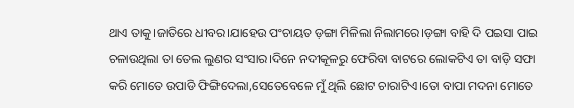ଥାଏ ତାକୁ।ଜାତିରେ ଧୀବର।ଯାହେଉ ପଂଚାୟତ ଡ଼ଙ୍ଗା ମିଳିଲା ନିଲାମରେ।ଡ଼ଙ୍ଗା ବାହି ଦି ପଇସା ପାଇ ଚଳାଉଥିଲା ତା ତେଲ ଲୁଣର ସଂସାର।ଦିନେ ନଦୀକୂଳରୁ ଫେରିବା ବାଟରେ ଲୋକଟିଏ ତା ବାଡ଼ି ସଫା କରି ମୋତେ ଉପାଡି ଫିଙ୍ଗିଦେଲା,ସେତେବେଳେ ମୁଁ ଥିଲି ଛୋଟ ଚାରାଟିଏ।ତୋ ବାପା ମଦନା ମୋତେ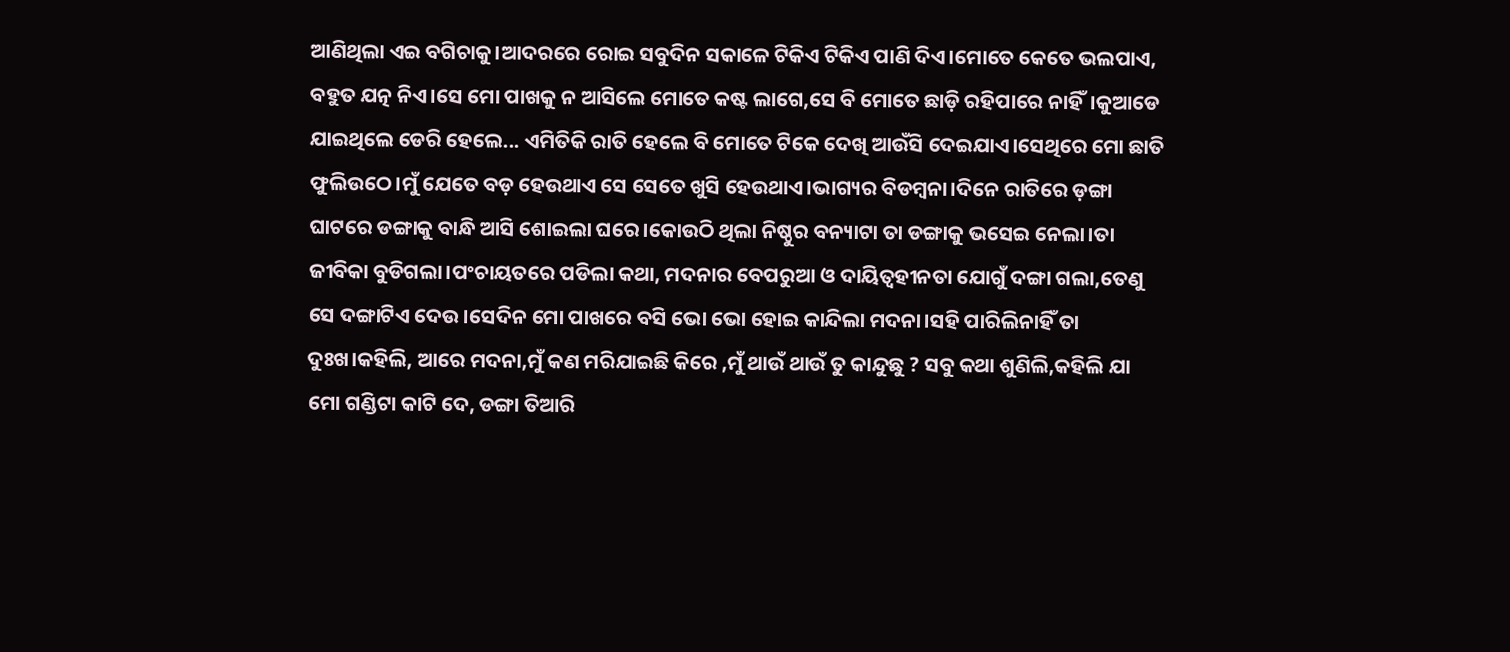ଆଣିଥିଲା ଏଇ ବଗିଚାକୁ।ଆଦରରେ ରୋଇ ସବୁଦିନ ସକାଳେ ଟିକିଏ ଟିକିଏ ପାଣି ଦିଏ।ମୋତେ କେତେ ଭଲପାଏ, ବହୁତ ଯତ୍ନ ନିଏ।ସେ ମୋ ପାଖକୁ ନ ଆସିଲେ ମୋତେ କଷ୍ଟ ଲାଗେ,ସେ ବି ମୋତେ ଛାଡ଼ି ରହିପାରେ ନାହିଁ।କୁଆଡେ ଯାଇଥିଲେ ଡେରି ହେଲେ... ଏମିତିକି ରାତି ହେଲେ ବି ମୋତେ ଟିକେ ଦେଖି ଆଉଁସି ଦେଇଯାଏ।ସେଥିରେ ମୋ ଛାତି ଫୁଲିଉଠେ।ମୁଁ ଯେତେ ବଡ଼ ହେଉଥାଏ ସେ ସେତେ ଖୁସି ହେଉଥାଏ।ଭାଗ୍ୟର ବିଡମ୍ବନା।ଦିନେ ରାତିରେ ଡ଼ଙ୍ଗା ଘାଟରେ ଡଙ୍ଗାକୁ ବାନ୍ଧି ଆସି ଶୋଇଲା ଘରେ।କୋଉଠି ଥିଲା ନିଷ୍ଠୁର ବନ୍ୟାଟା ତା ଡଙ୍ଗାକୁ ଭସେଇ ନେଲା।ତା ଜୀବିକା ବୁଡିଗଲା।ପଂଚାୟତରେ ପଡିଲା କଥା, ମଦନାର ବେପରୁଆ ଓ ଦାୟିତ୍ୱହୀନତା ଯୋଗୁଁ ଦଙ୍ଗା ଗଲା,ତେଣୁ ସେ ଦଙ୍ଗାଟିଏ ଦେଉ।ସେଦିନ ମୋ ପାଖରେ ବସି ଭୋ ଭୋ ହୋଇ କାନ୍ଦିଲା ମଦନା।ସହି ପାରିଲିନାହିଁ ତା ଦୁଃଖ।କହିଲି, ଆରେ ମଦନା,ମୁଁ କଣ ମରିଯାଇଛି କିରେ ,ମୁଁ ଥାଉଁ ଥାଉଁ ତୁ କାନ୍ଦୁଛୁ ? ସବୁ କଥା ଶୁଣିଲି,କହିଲି ଯା ମୋ ଗଣ୍ଡିଟା କାଟି ଦେ, ଡଙ୍ଗା ତିଆରି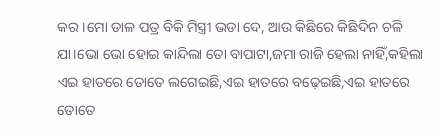କର।ମୋ ଡାଳ ପତ୍ର ବିକି ମିସ୍ତ୍ରୀ ଭଡା ଦେ, ଆଉ କିଛିରେ କିଛିଦିନ ଚଳି ଯା।ଭୋ ଭୋ ହୋଇ କାନ୍ଦିଲା ତୋ ବାପାଟା,ଜମା ରାଜି ହେଲା ନାହିଁ,କହିଲା ଏଇ ହାତରେ ତୋତେ ଲଗେଇଛି,ଏଇ ହାତରେ ବଢ଼େଇଛି,ଏଇ ହାତରେ ତୋତେ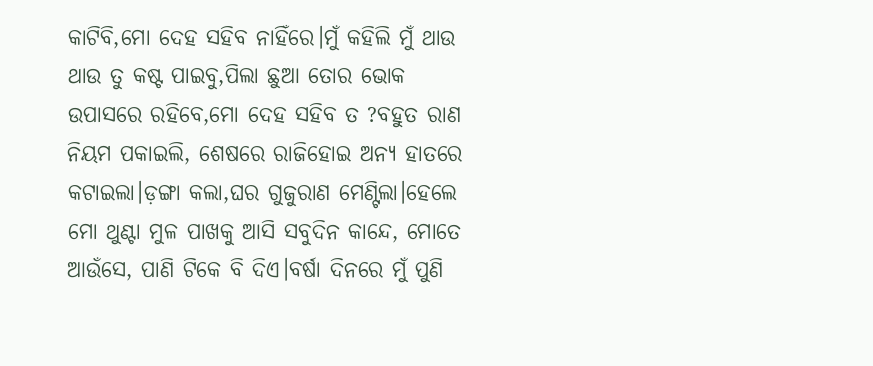କାଟିବି,ମୋ ଦେହ ସହିବ ନାହିଁରେ।ମୁଁ କହିଲି ମୁଁ ଥାଉ ଥାଉ ତୁ କଷ୍ଟ ପାଇବୁ,ପିଲା ଛୁଆ ତୋର ଭୋକ ଉପାସରେ ରହିବେ,ମୋ ଦେହ ସହିବ ତ ?ବହୁତ ରାଣ ନିୟମ ପକାଇଲି, ଶେଷରେ ରାଜିହୋଇ ଅନ୍ୟ ହାତରେ କଟାଇଲା।ଡ଼ଙ୍ଗା କଲା,ଘର ଗୁଜୁରାଣ ମେଣ୍ଟିଲା।ହେଲେ ମୋ ଥୁଣ୍ଟା ମୁଳ ପାଖକୁ ଆସି ସବୁଦିନ କାନ୍ଦେ, ମୋତେ ଆଉଁସେ, ପାଣି ଟିକେ ବି ଦିଏ।ବର୍ଷା ଦିନରେ ମୁଁ ପୁଣି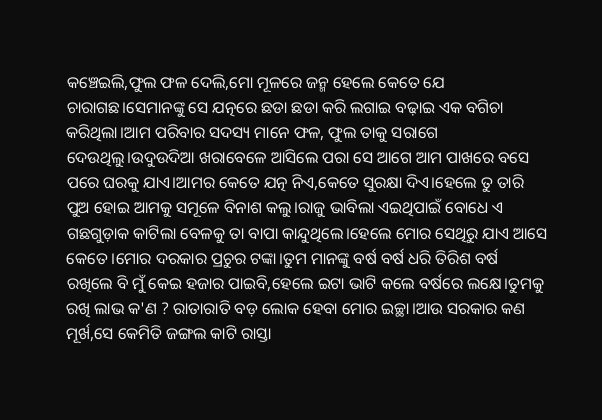କଞ୍ଚେଇଲି,ଫୁଲ ଫଳ ଦେଲି,ମୋ ମୂଳରେ ଜନ୍ମ ହେଲେ କେତେ ଯେ ଚାରାଗଛ।ସେମାନଙ୍କୁ ସେ ଯତ୍ନରେ ଛଡା ଛଡା କରି ଲଗାଇ ବଢ଼ାଇ ଏକ ବଗିଚା କରିଥିଲା।ଆମ ପରିବାର ସଦସ୍ୟ ମାନେ ଫଳ, ଫୁଲ ତାକୁ ସରାଗେ ଦେଉଥିଲୁ।ଉଦୁଉଦିଆ ଖରାବେଳେ ଆସିଲେ ପରା ସେ ଆଗେ ଆମ ପାଖରେ ବସେ ପରେ ଘରକୁ ଯାଏ।ଆମର କେତେ ଯତ୍ନ ନିଏ,କେତେ ସୁରକ୍ଷା ଦିଏ।ହେଲେ ତୁ ତାରି ପୁଅ ହୋଇ ଆମକୁ ସମୂଳେ ବିନାଶ କଲୁ।ରାଜୁ ଭାବିଲା ଏଇଥିପାଇଁ ବୋଧେ ଏ ଗଛଗୁଡ଼ାକ କାଟିଲା ବେଳକୁ ତା ବାପା କାନ୍ଦୁଥିଲେ।ହେଲେ ମୋର ସେଥିରୁ ଯାଏ ଆସେ କେତେ।ମୋର ଦରକାର ପ୍ରଚୁର ଟଙ୍କା।ତୁମ ମାନଙ୍କୁ ବର୍ଷ ବର୍ଷ ଧରି ତିରିଶ ବର୍ଷ ରଖିଲେ ବି ମୁଁ କେଇ ହଜାର ପାଇବି,ହେଲେ ଇଟା ଭାଟି କଲେ ବର୍ଷରେ ଲକ୍ଷେ।ତୁମକୁ ରଖି ଲାଭ କ'ଣ ? ରାତାରାତି ବଡ଼ ଲୋକ ହେବା ମୋର ଇଚ୍ଛା।ଆଉ ସରକାର କଣ ମୂର୍ଖ,ସେ କେମିତି ଜଙ୍ଗଲ କାଟି ରାସ୍ତା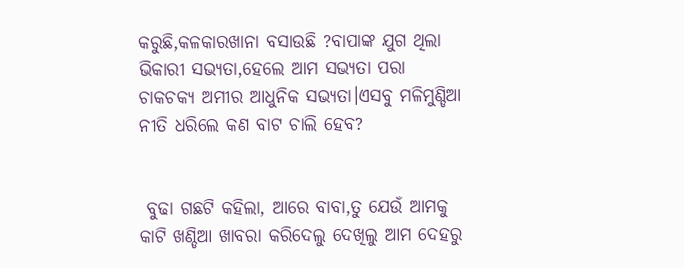କରୁଛି,କଳକାରଖାନା ବସାଉଛି ?ବାପାଙ୍କ ଯୁଗ ଥିଲା ଭିକାରୀ ସଭ୍ୟତା,ହେଲେ ଆମ ସଭ୍ୟତା ପରା ଚାକଚକ୍ୟ ଅମୀର ଆଧୁନିକ ସଭ୍ୟତା।ଏସବୁ ମଳିମୁଣ୍ଡିଆ ନୀତି ଧରିଲେ କଣ ବାଟ ଚାଲି ହେବ?


 ବୁଢା ଗଛଟି କହିଲା, ଆରେ ବାବା,ତୁ ଯେଉଁ ଆମକୁ କାଟି ଖଣ୍ଡିଆ ଖାବରା କରିଦେଲୁ ଦେଖିଲୁ ଆମ ଦେହରୁ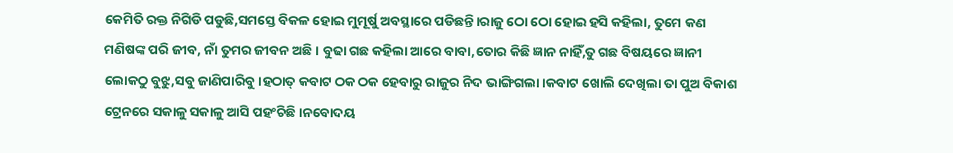କେମିତି ରକ୍ତ ନିଗିଡି ପଡୁଛି,ସମସ୍ତେ ବିକଳ ହୋଇ ମୁମୂର୍ଷୁ ଅବସ୍ଥାରେ ପଡିଛନ୍ତି।ରାଜୁ ଠୋ ଠୋ ହୋଇ ହସି କହିଲା, ତୁମେ କଣ ମଣିଷଙ୍କ ପରି ଜୀବ, ନାଁ ତୁମର ଜୀବନ ଅଛି। ବୁଢା ଗଛ କହିଲା ଆରେ ବାବା,ତୋର କିଛି ଜ୍ଞାନ ନାହିଁ,ତୁ ଗଛ ବିଷୟରେ ଜ୍ଞାନୀ ଲୋକଠୁ ବୁଝୁ,ସବୁ ଜାଣିପାରିବୁ।ହଠାତ୍ କବାଟ ଠକ ଠକ ହେବାରୁ ରାଜୁର ନିଦ ଭାଙ୍ଗିଗଲା।କବାଟ ଖୋଲି ଦେଖିଲା ତା ପୁଅ ବିକାଶ ଟ୍ରେନରେ ସକାଳୁ ସକାଳୁ ଆସି ପହଂଚିଛି।ନବୋଦୟ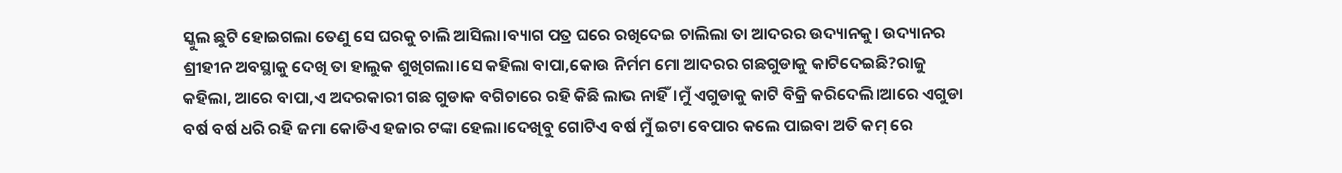ସ୍କୁଲ ଛୁଟି ହୋଇଗଲା ତେଣୁ ସେ ଘରକୁ ଚାଲି ଆସିଲା।ବ୍ୟାଗ ପତ୍ର ଘରେ ରଖିଦେଇ ଚାଲିଲା ତା ଆଦରର ଉଦ୍ୟାନକୁ। ଉଦ୍ୟାନର ଶ୍ରୀହୀନ ଅବସ୍ଥାକୁ ଦେଖି ତା ହାଲୁକ ଶୁଖିଗଲା।ସେ କହିଲା ବାପା,କୋଉ ନିର୍ମମ ମୋ ଆଦରର ଗଛଗୁଡାକୁ କାଟିଦେଇଛି?ରାଜୁ କହିଲା, ଆରେ ବାପା,ଏ ଅଦରକାରୀ ଗଛ ଗୁଡାକ ବଗିଚାରେ ରହି କିଛି ଲାଭ ନାହିଁ।ମୁଁ ଏଗୁଡାକୁ କାଟି ବିକ୍ରି କରିଦେଲି।ଆରେ ଏଗୁଡା ବର୍ଷ ବର୍ଷ ଧରି ରହି ଜମା କୋଡିଏ ହଜାର ଟଙ୍କା ହେଲା।ଦେଖିବୁ ଗୋଟିଏ ବର୍ଷ ମୁଁ ଇଟା ବେପାର କଲେ ପାଇବା ଅତି କମ୍ ରେ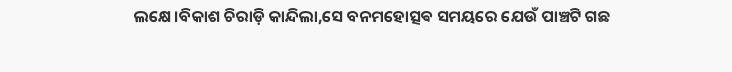ଲକ୍ଷେ।ବିକାଶ ଚିରାଡ଼ି କାନ୍ଦିଲା,ସେ ବନମହୋତ୍ସଵ ସମୟରେ ଯେଉଁ ପାଞ୍ଚଟି ଗଛ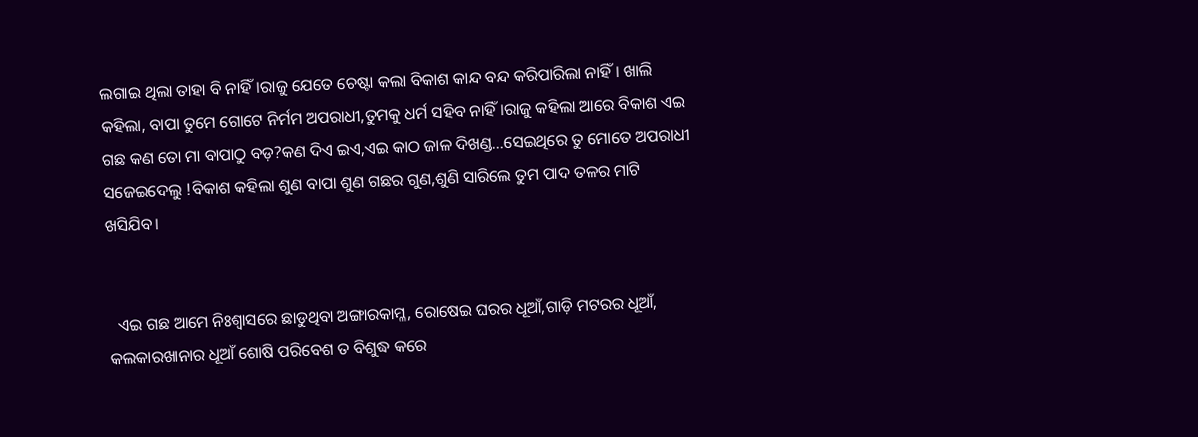ଲଗାଇ ଥିଲା ତାହା ବି ନାହିଁ।ରାଜୁ ଯେତେ ଚେଷ୍ଟା କଲା ବିକାଶ କାନ୍ଦ ବନ୍ଦ କରିପାରିଲା ନାହିଁ। ଖାଲି କହିଲା, ବାପା ତୁମେ ଗୋଟେ ନିର୍ମମ ଅପରାଧୀ,ତୁମକୁ ଧର୍ମ ସହିବ ନାହିଁ।ରାଜୁ କହିଲା ଆରେ ବିକାଶ ଏଇ ଗଛ କଣ ତୋ ମା ବାପାଠୁ ବଡ଼?କଣ ଦିଏ ଇଏ,ଏଇ କାଠ ଜାଳ ଦିଖଣ୍ଡ...ସେଇଥିରେ ତୁ ମୋତେ ଅପରାଧୀ ସଜେଇଦେଲୁ !ବିକାଶ କହିଲା ଶୁଣ ବାପା ଶୁଣ ଗଛର ଗୁଣ,ଶୁଣି ସାରିଲେ ତୁମ ପାଦ ତଳର ମାଟି ଖସିଯିବ।


  ଏଇ ଗଛ ଆମେ ନିଃଶ୍ଵାସରେ ଛାଡୁଥିବା ଅଙ୍ଗାରକାମ୍ଳ, ରୋଷେଇ ଘରର ଧୂଆଁ,ଗାଡ଼ି ମଟରର ଧୂଆଁ, କଲକାରଖାନାର ଧୂଆଁ ଶୋଷି ପରିବେଶ ତ ବିଶୁଦ୍ଧ କରେ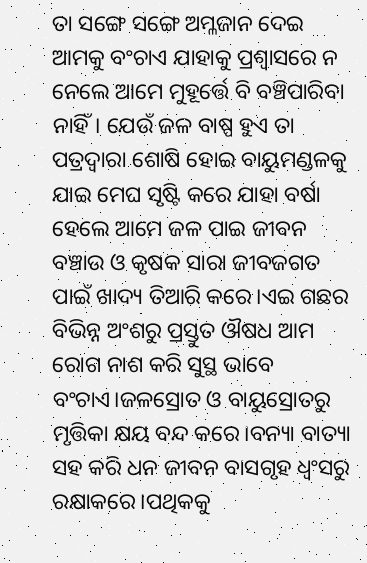ତା ସଙ୍ଗେ ସଙ୍ଗେ ଅମ୍ଳଜାନ ଦେଇ ଆମକୁ ବଂଚାଏ ଯାହାକୁ ପ୍ରଶ୍ୱାସରେ ନ ନେଲେ ଆମେ ମୁହୂର୍ତ୍ତେ ବି ବଞ୍ଚିପାରିବା ନାହିଁ। ଯେଉଁ ଜଳ ବାଷ୍ପ ହୁଏ ତା ପତ୍ରଦ୍ୱାରା ଶୋଷି ହୋଇ ବାୟୁମଣ୍ଡଳକୁ ଯାଇ ମେଘ ସୃଷ୍ଟି କରେ ଯାହା ବର୍ଷା ହେଲେ ଆମେ ଜଳ ପାଇ ଜୀବନ ବଞ୍ଚାଉ ଓ କୃଷକ ସାରା ଜୀବଜଗତ ପାଇଁ ଖାଦ୍ୟ ତିଆରି କରେ।ଏଇ ଗଛର ବିଭିନ୍ନ ଅଂଶରୁ ପ୍ରସ୍ତୁତ ଔଷଧ ଆମ ରୋଗ ନାଶ କରି ସୁସ୍ଥ ଭାବେ ବଂଚାଏ।ଜଳସ୍ରୋତ ଓ ବାୟୁସ୍ରୋତରୁ ମୃତ୍ତିକା କ୍ଷୟ ବନ୍ଦ କରେ।ବନ୍ୟା ବାତ୍ୟା ସହ କରି ଧନ ଜୀବନ ବାସଗୃହ ଧ୍ବଂସରୁ ରକ୍ଷାକରେ।ପଥିକକୁ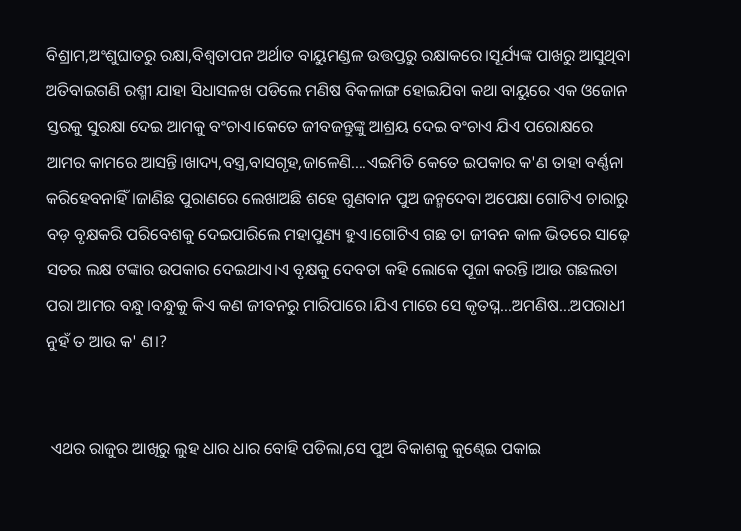ବିଶ୍ରାମ,ଅଂଶୁଘାତରୁ ରକ୍ଷା,ବିଶ୍ୱତାପନ ଅର୍ଥାତ ବାୟୁମଣ୍ଡଳ ଉତ୍ତପ୍ତରୁ ରକ୍ଷାକରେ।ସୂର୍ଯ୍ୟଙ୍କ ପାଖରୁ ଆସୁଥିବା ଅତିବାଇଗଣି ରଶ୍ମୀ ଯାହା ସିଧାସଳଖ ପଡିଲେ ମଣିଷ ବିକଳାଙ୍ଗ ହୋଇଯିବା କଥା ବାୟୁରେ ଏକ ଓଜୋନ ସ୍ତରକୁ ସୁରକ୍ଷା ଦେଇ ଆମକୁ ବଂଚାଏ।କେତେ ଜୀବଜନ୍ତୁଙ୍କୁ ଆଶ୍ରୟ ଦେଇ ବଂଚାଏ ଯିଏ ପରୋକ୍ଷରେ ଆମର କାମରେ ଆସନ୍ତି।ଖାଦ୍ୟ,ବସ୍ତ୍ର,ବାସଗୃହ,ଜାଳେଣି....ଏଇମିତି କେତେ ଇପକାର କ'ଣ ତାହା ବର୍ଣ୍ଣନା କରିହେବନାହିଁ।ଜାଣିଛ ପୁରାଣରେ ଲେଖାଅଛି ଶହେ ଗୁଣବାନ ପୁଅ ଜନ୍ମଦେବା ଅପେକ୍ଷା ଗୋଟିଏ ଚାରାରୁ ବଡ଼ ବୃକ୍ଷକରି ପରିବେଶକୁ ଦେଇପାରିଲେ ମହାପୁଣ୍ୟ ହୁଏ।ଗୋଟିଏ ଗଛ ତା ଜୀବନ କାଳ ଭିତରେ ସାଢ଼େ ସତର ଲକ୍ଷ ଟଙ୍କାର ଉପକାର ଦେଇଥାଏ।ଏ ବୃକ୍ଷକୁ ଦେବତା କହି ଲୋକେ ପୂଜା କରନ୍ତି।ଆଉ ଗଛଲତା ପରା ଆମର ବନ୍ଧୁ।ବନ୍ଧୁକୁ କିଏ କଣ ଜୀବନରୁ ମାରିପାରେ।ଯିଏ ମାରେ ସେ କୃତଘ୍ନ...ଅମଣିଷ...ଅପରାଧୀ ନୁହଁ ତ ଆଉ କ' ଣ।?


 ଏଥର ରାଜୁର ଆଖିରୁ ଲୁହ ଧାର ଧାର ବୋହି ପଡିଲା,ସେ ପୁଅ ବିକାଶକୁ କୁଣ୍ଢେଇ ପକାଇ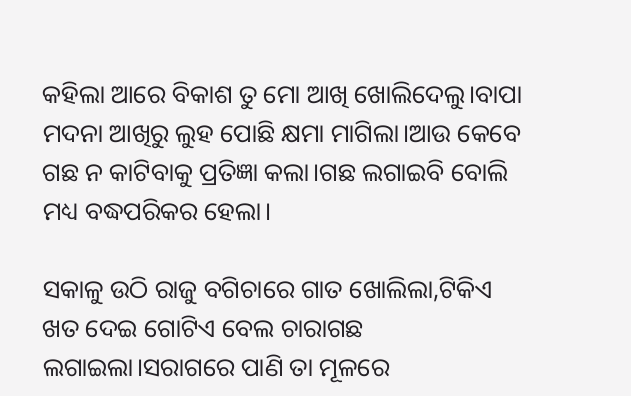କହିଲା ଆରେ ବିକାଶ ତୁ ମୋ ଆଖି ଖୋଲିଦେଲୁ।ବାପା ମଦନା ଆଖିରୁ ଲୁହ ପୋଛି କ୍ଷମା ମାଗିଲା।ଆଉ କେବେ ଗଛ ନ କାଟିବାକୁ ପ୍ରତିଜ୍ଞା କଲା।ଗଛ ଲଗାଇବି ବୋଲି ମଧ୍ୟ ବଦ୍ଧପରିକର ହେଲା।

ସକାଳୁ ଉଠି ରାଜୁ ବଗିଚାରେ ଗାତ ଖୋଲିଲା,ଟିକିଏ ଖତ ଦେଇ ଗୋଟିଏ ବେଲ ଚାରାଗଛ ଲଗାଇଲା।ସରାଗରେ ପାଣି ତା ମୂଳରେ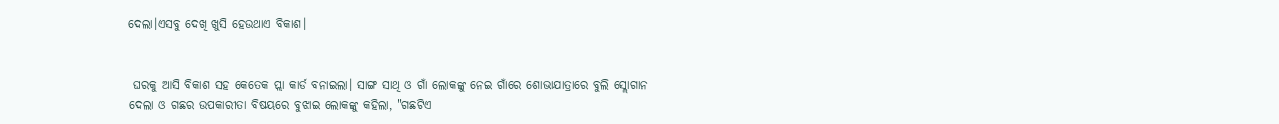ଦେଲା।ଏସବୁ ଦେଖି ଖୁସି ହେଉଥାଏ ବିକାଶ।


 ଘରକୁ ଆସି ବିକାଶ ସହ କେତେକ ପ୍ଲା କାର୍ଡ ବନାଇଲା। ସାଙ୍ଗ ସାଥି ଓ ଗାଁ ଲୋକଙ୍କୁ ନେଇ ଗାଁରେ ଶୋଭାଯାତ୍ରାରେ ବୁଲି ସ୍ଲୋଗାନ ଦେଲା ଓ ଗଛର ଉପକାରୀତା ବିଷୟରେ ବୁଝାଇ ଲୋକଙ୍କୁ କହିଲା, "ଗଛଟିଏ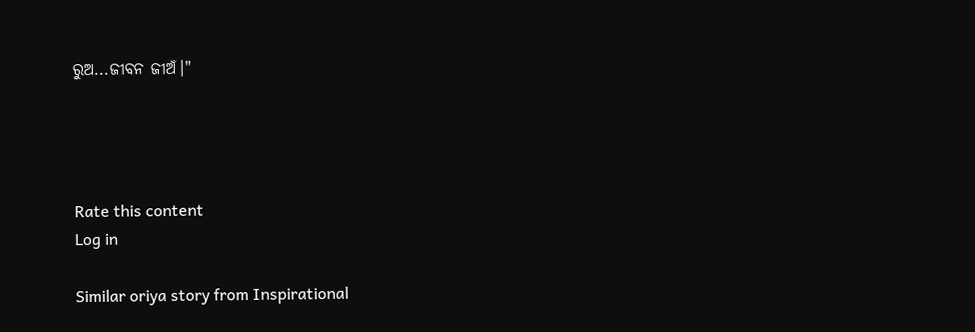ରୁଅ...ଜୀବନ ଜୀଅଁ।"




Rate this content
Log in

Similar oriya story from Inspirational